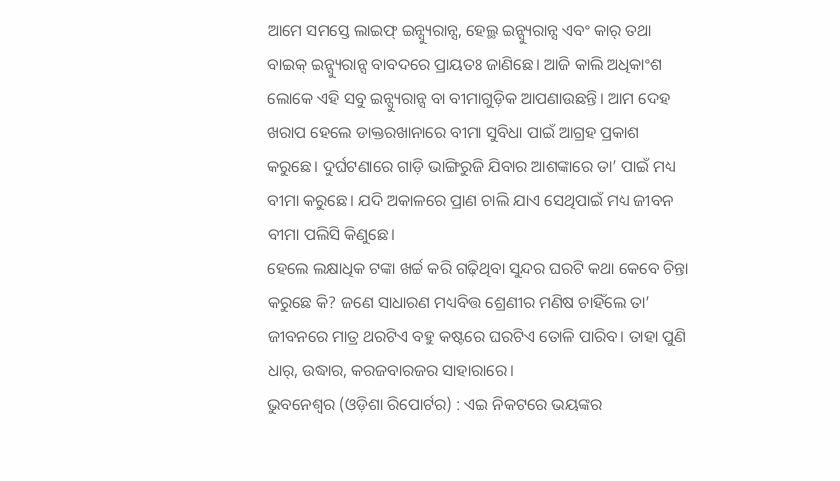ଆମେ ସମସ୍ତେ ଲାଇଫ୍ ଇନ୍ସ୍ୟୁରାନ୍ସ, ହେଲ୍ଥ ଇନ୍ସ୍ୟୁରାନ୍ସ ଏବଂ କାର୍ ତଥା ବାଇକ୍ ଇନ୍ସ୍ୟୁରାନ୍ସ ବାବଦରେ ପ୍ରାୟତଃ ଜାଣିଛେ। ଆଜି କାଲି ଅଧିକାଂଶ ଲୋକେ ଏହି ସବୁ ଇନ୍ସ୍ୟୁରାନ୍ସ ବା ବୀମାଗୁଡ଼ିକ ଆପଣାଉଛନ୍ତି। ଆମ ଦେହ ଖରାପ ହେଲେ ଡାକ୍ତରଖାନାରେ ବୀମା ସୁବିଧା ପାଇଁ ଆଗ୍ରହ ପ୍ରକାଶ କରୁଛେ। ଦୁର୍ଘଟଣାରେ ଗାଡ଼ି ଭାଙ୍ଗିରୁଜି ଯିବାର ଆଶଙ୍କାରେ ତା’ ପାଇଁ ମଧ୍ୟ ବୀମା କରୁଛେ। ଯଦି ଅକାଳରେ ପ୍ରାଣ ଚାଲି ଯାଏ ସେଥିପାଇଁ ମଧ୍ୟ ଜୀବନ ବୀମା ପଲିସି କିଣୁଛେ।
ହେଲେ ଲକ୍ଷାଧିକ ଟଙ୍କା ଖର୍ଚ୍ଚ କରି ଗଢ଼ିଥିବା ସୁନ୍ଦର ଘରଟି କଥା କେବେ ଚିନ୍ତା କରୁଛେ କି? ଜଣେ ସାଧାରଣ ମଧ୍ୟବିତ୍ତ ଶ୍ରେଣୀର ମଣିଷ ଚାହିଁଲେ ତା’ ଜୀବନରେ ମାତ୍ର ଥରଟିଏ ବହୁ କଷ୍ଟରେ ଘରଟିଏ ତୋଳି ପାରିବ। ତାହା ପୁଣି ଧାର୍, ଉଦ୍ଧାର, କରଜବାରଜର ସାହାରାରେ।
ଭୁବନେଶ୍ୱର (ଓଡ଼ିଶା ରିପୋର୍ଟର) : ଏଇ ନିକଟରେ ଭୟଙ୍କର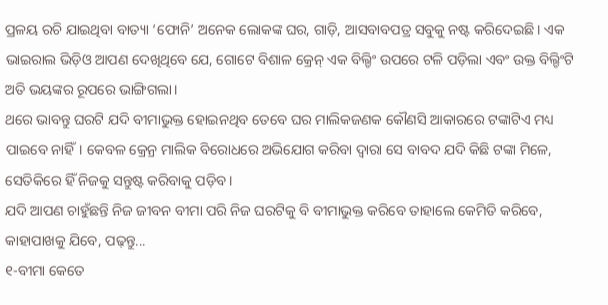ପ୍ରଳୟ ରଚି ଯାଇଥିବା ବାତ୍ୟା ‘ଫୋନି’ ଅନେକ ଲୋକଙ୍କ ଘର, ଗାଡ଼ି, ଆସବାବପତ୍ର ସବୁକୁ ନଷ୍ଟ କରିଦେଇଛି। ଏକ ଭାଇରାଲ ଭିଡ଼ିଓ ଆପଣ ଦେଖିଥିବେ ଯେ, ଗୋଟେ ବିଶାଳ କ୍ରେନ୍ ଏକ ବିଲ୍ଡିଂ ଉପରେ ଟଳି ପଡ଼ିଲା ଏବଂ ଉକ୍ତ ବିଲ୍ଡିଂଟି ଅତି ଭୟଙ୍କର ରୂପରେ ଭାଙ୍ଗିଗଲା।
ଥରେ ଭାବନ୍ତୁ ଘରଟି ଯଦି ବୀମାଭୁକ୍ତ ହୋଇନଥିବ ତେବେ ଘର ମାଲିକଜଣକ କୌଣସି ଆକାରରେ ଟଙ୍କାଟିଏ ମଧ୍ୟ ପାଇବେ ନାହିଁ। କେବଳ କ୍ରେନ୍ର ମାଲିକ ବିରୋଧରେ ଅଭିଯୋଗ କରିବା ଦ୍ଵାରା ସେ ବାବଦ ଯଦି କିଛି ଟଙ୍କା ମିଳେ, ସେତିକିରେ ହିଁ ନିଜକୁ ସନ୍ତୁଷ୍ଟ କରିବାକୁ ପଡ଼ିବ।
ଯଦି ଆପଣ ଚାହୁଁଛନ୍ତି ନିଜ ଜୀବନ ବୀମା ପରି ନିଜ ଘରଟିକୁ ବି ବୀମାଭୁକ୍ତ କରିବେ ତାହାଲେ କେମିତି କରିବେ, କାହାପାଖକୁ ଯିବେ, ପଢ଼ନ୍ତୁ...
୧-ବୀମା କେତେ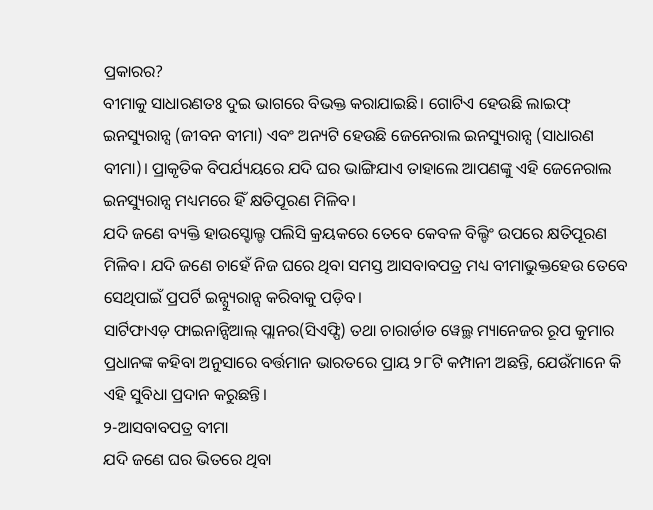ପ୍ରକାରର?
ବୀମାକୁ ସାଧାରଣତଃ ଦୁଇ ଭାଗରେ ବିଭକ୍ତ କରାଯାଇଛି। ଗୋଟିଏ ହେଉଛି ଲାଇଫ୍ ଇନସ୍ୟୁରାନ୍ସ (ଜୀବନ ବୀମା) ଏବଂ ଅନ୍ୟଟି ହେଉଛି ଜେନେରାଲ ଇନସ୍ୟୁରାନ୍ସ (ସାଧାରଣ ବୀମା)। ପ୍ରାକୃତିକ ବିପର୍ଯ୍ୟୟରେ ଯଦି ଘର ଭାଙ୍ଗିଯାଏ ତାହାଲେ ଆପଣଙ୍କୁ ଏହି ଜେନେରାଲ ଇନସ୍ୟୁରାନ୍ସ ମଧ୍ୟମରେ ହିଁ କ୍ଷତିପୂରଣ ମିଳିବ।
ଯଦି ଜଣେ ବ୍ୟକ୍ତି ହାଉସ୍ହୋଲ୍ଡ ପଲିସି କ୍ରୟକରେ ତେବେ କେବଳ ବିଲ୍ଡିଂ ଉପରେ କ୍ଷତିପୂରଣ ମିଳିବ। ଯଦି ଜଣେ ଚାହେଁ ନିଜ ଘରେ ଥିବା ସମସ୍ତ ଆସବାବପତ୍ର ମଧ୍ୟ ବୀମାଭୁକ୍ତହେଉ ତେବେ ସେଥିପାଇଁ ପ୍ରପର୍ଟି ଇନ୍ସ୍ୟୁରାନ୍ସ କରିବାକୁ ପଡ଼ିବ।
ସାର୍ଟିଫାଏଡ଼ ଫାଇନାନ୍ସିଆଲ୍ ପ୍ଲାନର(ସିଏଫ୍ପି) ତଥା ଚାରାର୍ଡାଡ ୱେଲ୍ଥ ମ୍ୟାନେଜର ରୂପ କୁମାର ପ୍ରଧାନଙ୍କ କହିବା ଅନୁସାରେ ବର୍ତ୍ତମାନ ଭାରତରେ ପ୍ରାୟ ୨୮ଟି କମ୍ପାନୀ ଅଛନ୍ତି, ଯେଉଁମାନେ କି ଏହି ସୁବିଧା ପ୍ରଦାନ କରୁଛନ୍ତି।
୨-ଆସବାବପତ୍ର ବୀମା
ଯଦି ଜଣେ ଘର ଭିତରେ ଥିବା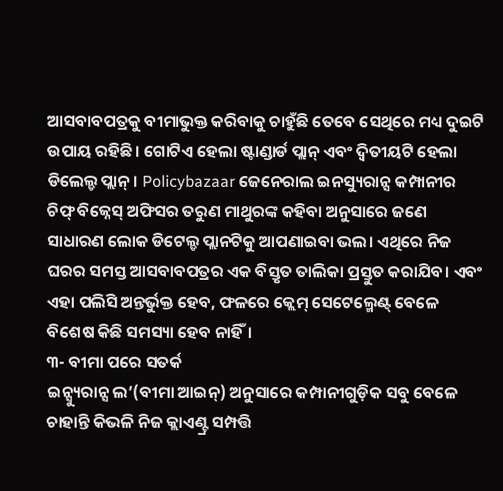ଆସବାବପତ୍ରକୁ ବୀମାଭୁକ୍ତ କରିବାକୁ ଚାହୁଁଛି ତେବେ ସେଥିରେ ମଧ୍ୟ ଦୁଇଟି ଉପାୟ ରହିଛି। ଗୋଟିଏ ହେଲା ଷ୍ଟାଣ୍ଡାର୍ଡ ପ୍ଲାନ୍ ଏବଂ ଦ୍ୱିତୀୟଟି ହେଲା ଡିଲେଲ୍ଡ ପ୍ଲାନ୍। Policybazaar ଜେନେରାଲ ଇନସ୍ୟୁରାନ୍ସ କମ୍ପାନୀର ଚିଫ୍ ବିଜ୍ନେସ୍ ଅଫିସର ତରୁଣ ମାଥୁରଙ୍କ କହିବା ଅନୁସାରେ ଜଣେ ସାଧାରଣ ଲୋକ ଡିଟେଲ୍ଡ ପ୍ଲାନଟିକୁ ଆପଣାଇବା ଭଲ। ଏଥିରେ ନିଜ ଘରର ସମସ୍ତ ଆସବାବପତ୍ରର ଏକ ବିସ୍ତୃତ ତାଲିକା ପ୍ରସ୍ତୁତ କରାଯିବ। ଏବଂ ଏହା ପଲିସି ଅନ୍ତର୍ଭୁକ୍ତ ହେବ, ଫଳରେ କ୍ଲେମ୍ ସେଟେଲ୍ମେଣ୍ଟ୍ ବେଳେ ବିଶେଷ କିଛି ସମସ୍ୟା ହେବ ନାହିଁ।
୩- ବୀମା ପରେ ସତର୍କ
ଇନ୍ସ୍ୟୁରାନ୍ସ ଲ’(ବୀମା ଆଇନ୍) ଅନୁସାରେ କମ୍ପାନୀଗୁଡ଼ିକ ସବୁ ବେଳେ ଚାହାନ୍ତି କିଭଳି ନିଜ କ୍ଲାଏଣ୍ଟ୍ର ସମ୍ପତ୍ତି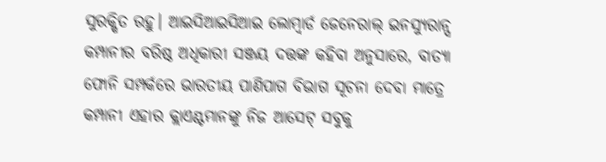ସୁରକ୍ଷିତ ରହୁ। ଆଇସିଆଇସିଆଇ ଲୋମ୍ବାର୍ଡ ଜେନେରାଲ୍ ଇନସ୍ୟୁରାନ୍ସ କମ୍ପାନୀର ବରିଷ୍ଠ ଅଧିକାରୀ ସଞ୍ଜୟ ଦତ୍ତଙ୍କ କହିବା ଅନୁସାରେ, ବାତ୍ୟା ଫୋନି ସମ୍ପର୍କରେ ଭାରତୀୟ ପାଣିପାଗ ବିଭାଗ ସୂଚନା ଦେବା ମାତ୍ରେ କମ୍ପାନୀ ଏହାର କ୍ଲାଏଣ୍ଟମାନଙ୍କୁ ନିଜ ଆସେଟ୍ ସବୁକୁ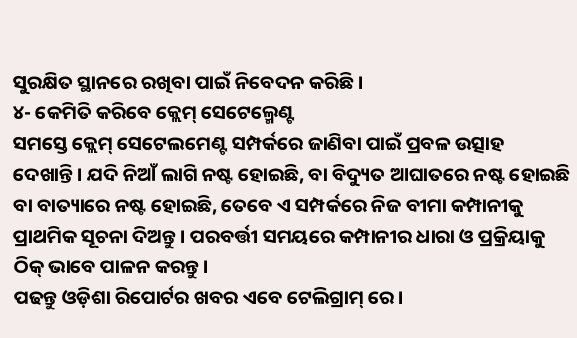ସୁରକ୍ଷିତ ସ୍ଥାନରେ ରଖିବା ପାଇଁ ନିବେଦନ କରିଛି।
୪- କେମିତି କରିବେ କ୍ଲେମ୍ ସେଟେଲ୍ମେଣ୍ଟ
ସମସ୍ତେ କ୍ଲେମ୍ ସେଟେଲମେଣ୍ଟ ସମ୍ପର୍କରେ ଜାଣିବା ପାଇଁ ପ୍ରବଳ ଉତ୍ସାହ ଦେଖାନ୍ତି। ଯଦି ନିଆଁ ଲାଗି ନଷ୍ଟ ହୋଇଛି, ବା ବିଦ୍ୟୁତ ଆଘାତରେ ନଷ୍ଟ ହୋଇଛି ବା ବାତ୍ୟାରେ ନଷ୍ଟ ହୋଇଛି, ତେବେ ଏ ସମ୍ପର୍କରେ ନିଜ ବୀମା କମ୍ପାନୀକୁ ପ୍ରାଥମିକ ସୂଚନା ଦିଅନ୍ତୁ। ପରବର୍ତ୍ତୀ ସମୟରେ କମ୍ପାନୀର ଧାରା ଓ ପ୍ରକ୍ରିୟାକୁ ଠିକ୍ ଭାବେ ପାଳନ କରନ୍ତୁ।
ପଢନ୍ତୁ ଓଡ଼ିଶା ରିପୋର୍ଟର ଖବର ଏବେ ଟେଲିଗ୍ରାମ୍ ରେ।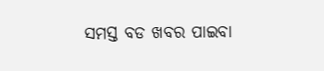ସମସ୍ତ ବଡ ଖବର ପାଇବା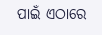ପାଇଁ ଏଠାରେ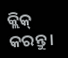କ୍ଲିକ୍ କରନ୍ତୁ।